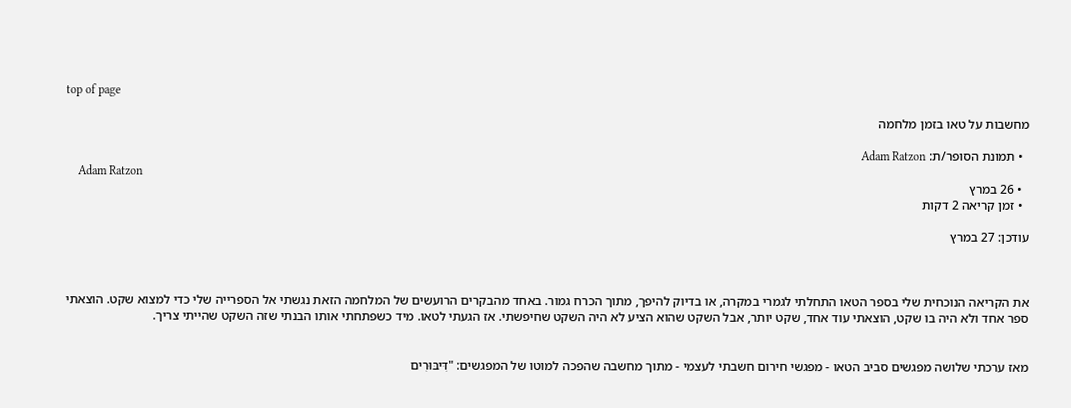top of page

מחשבות על טאו בזמן מלחמה

  • תמונת הסופר/ת: Adam Ratzon
    Adam Ratzon
  • 26 במרץ
  • זמן קריאה 2 דקות

עודכן: 27 במרץ



את הקריאה הנוכחית שלי בספר הטאו התחלתי לגמרי במקרה, או בדיוק להיפך, מתוך הכרח גמור. באחד מהבקרים הרועשים של המלחמה הזאת נגשתי אל הספרייה שלי כדי למצוא שקט. הוצאתי ספר אחד ולא היה בו שקט, הוצאתי עוד אחד, שקט יותר, אבל השקט שהוא הציע לא היה השקט שחיפשתי. אז הגעתי לטאו. מיד כשפתחתי אותו הבנתי שזה השקט שהייתי צריך.


מאז ערכתי שלושה מפגשים סביב הטאו - מפגשי חירום חשבתי לעצמי - מתוך מחשבה שהפכה למוטו של המפגשים: "דִּיבּוּרִים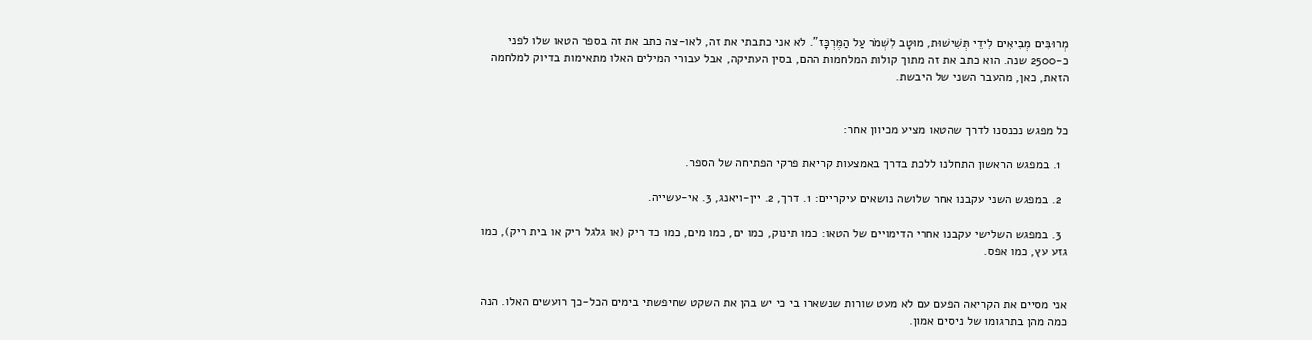מְרוּבִּים מְבִיאִים לִידֵי תְּשִׁישׁוּת, מוּטָב לִשְׁמֹר עַל הַמֶּרְכָּז". לא אני כתבתי את זה, לאו-צה כתב את זה בספר הטאו שלו לפני כ-2500 שנה. הוא כתב את זה מתוך קולות המלחמות ההם, בסין העתיקה, אבל עבורי המילים האלו מתאימות בדיוק למלחמה הזאת, כאן, מהעבר השני של היבשת.


כל מפגש נכנסנו לדרך שהטאו מציע מכיוון אחר:

  1. במפגש הראשון התחלנו ללכת בדרך באמצעות קריאת פרקי הפתיחה של הספר.

  2. במפגש השני עקבנו אחר שלושה נושאים עיקריים: 1. דרך, 2. יין-ויאנג, 3. אי-עשייה.

  3. במפגש השלישי עקבנו אחרי הדימויים של הטאו: כמו תינוק, כמו ים, כמו מים, כמו כד ריק (או גלגל ריק או בית ריק), כמו גזע עץ, כמו אפס.


אני מסיים את הקריאה הפעם עם לא מעט שורות שנשארו בי כי יש בהן את השקט שחיפשתי בימים הכל-כך רועשים האלו. הנה כמה מהן בתרגומו של ניסים אמון.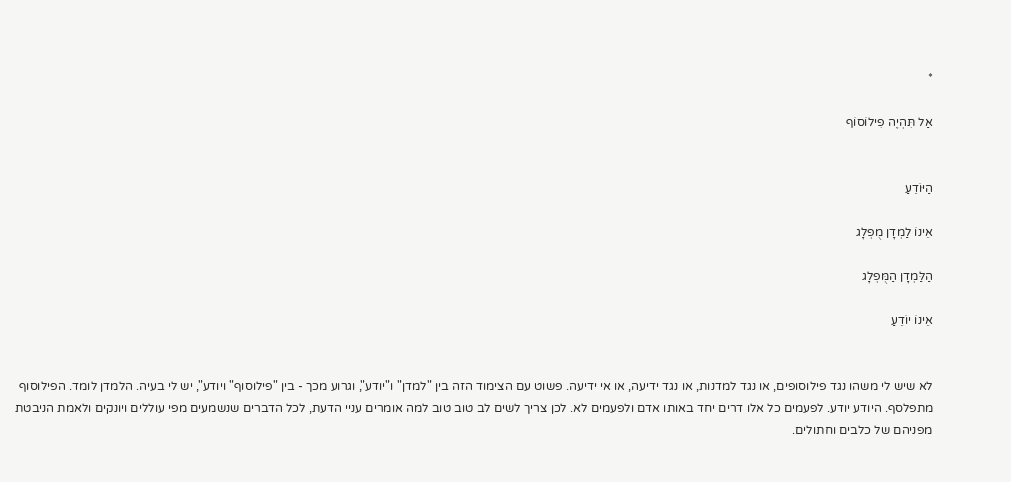*

אַל תִּהְיֶה פִילוֹסוֹף


הַיּוֹדֵעַ

אֵינוֹ לַמְדָן מֻפְלָג

הַלַּמְדָן הַמֻּפְלָג

אֵינוֹ יוֹדֵעַ


לא שיש לי משהו נגד פילוסופים, או נגד למדנות, או נגד ידיעה, או אי ידיעה. פשוט עם הצימוד הזה בין "למדן" ו"יודע", וגרוע מכך - בין "פילוסוף" ויודע", יש לי בעיה. הלמדן לומד. הפילוסוף מתפלסף. היודע יודע. לפעמים כל אלו דרים יחד באותו אדם ולפעמים לא. לכן צריך לשים לב טוב טוב למה אומרים עניי הדעת, לכל הדברים שנשמעים מפי עוללים ויונקים ולאמת הניבטת מפניהם של כלבים וחתולים.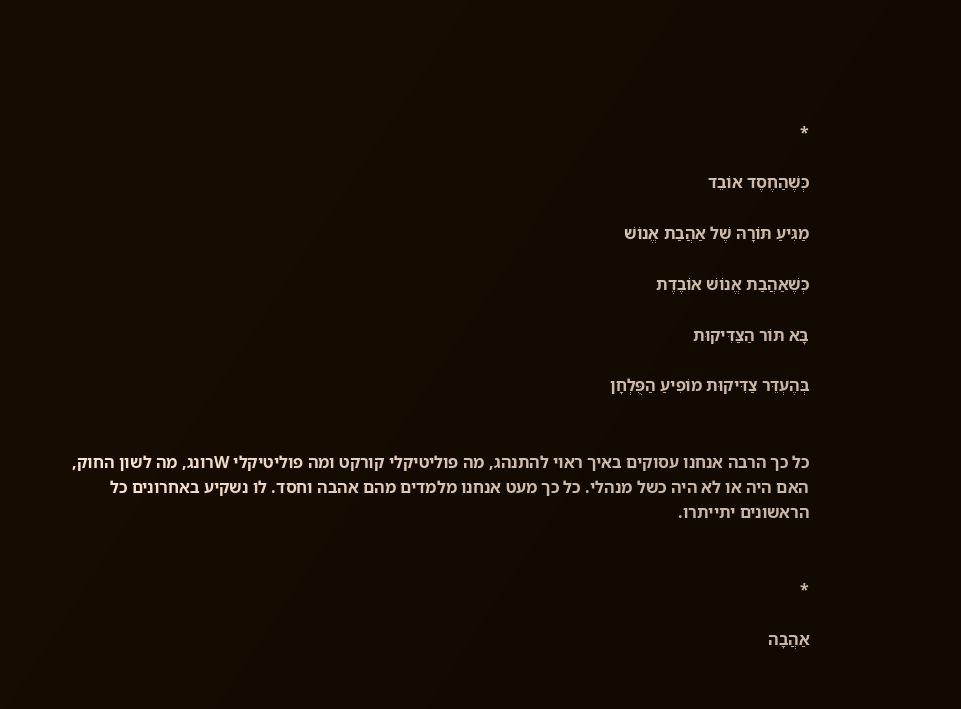*

כְּשֶׁהַחֶסֶד אוֹבֵד

מַגִּיעַ תּוֹרָהּ שֶׁל אַהֲבַת אֱנוֹשׁ

כְּשֶׁאַהֲבַת אֱנוֹשׁ אוֹבֶדֶת

בָּא תּוֹר הַצַּדִּיקוּת

בְּהֶעְדֵּר צַדִּיקוּת מוֹפִיעַ הַפֻּלְחָן


כל כך הרבה אנחנו עסוקים באיך ראוי להתנהג, מה פוליטיקלי קורקט ומה פוליטיקלי Wרונג, מה לשון החוק, האם היה או לא היה כשל מנהלי. כל כך מעט אנחנו מלמדים מהם אהבה וחסד. לו נשקיע באחרונים כל הראשונים יתייתרו.


*

אַהֲבָה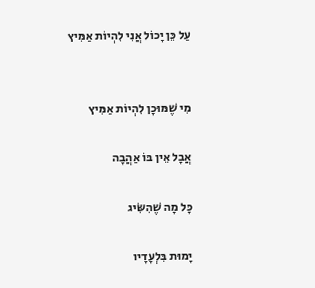עַל כֵּן יָכוֹל אֲנִי לִהְיוֹת אַמִּיץ


מִי שֶׁמּוּכָן לִהְיוֹת אַמִּיץ

אֲבָל אֵין בּוֹ אַהֲבָה

כָּל מָה שֶׁהִשִּׂיג

יָמוּת בִּלְעָדָיו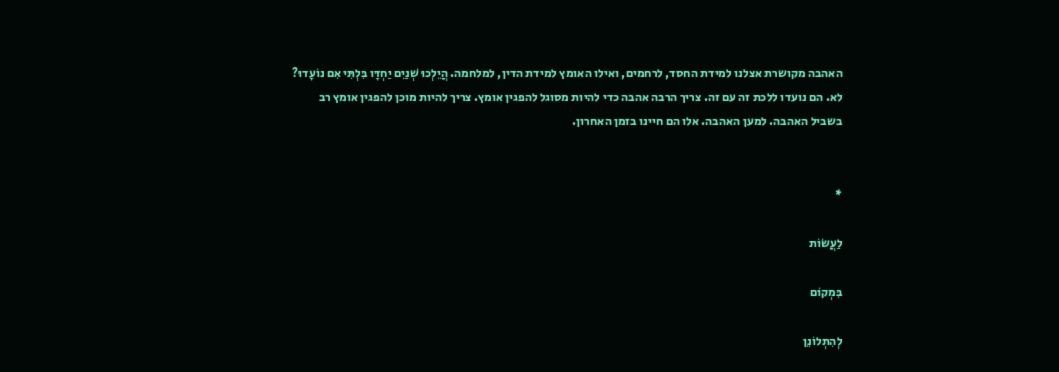האהבה מקושרת אצלנו למידת החסד, לרחמים, ואילו האומץ למידת הדין, למלחמה. הֲיֵלְכוּ שְׁנַיִם יַחְדָּו בִּלְתִּי אִם נוֹעָדוּ? לא. הם נועדו ללכת זה עם זה. צריך הרבה אהבה כדי להיות מסוגל להפגין אומץ. צריך להיות מוכן להפגין אומץ רב בשביל האהבה. למען האהבה. אלו הם חיינו בזמן האחרון.


*

לַעֲשׂוֹת

בִּמְקוֹם

לְהִתְלוֹנֵן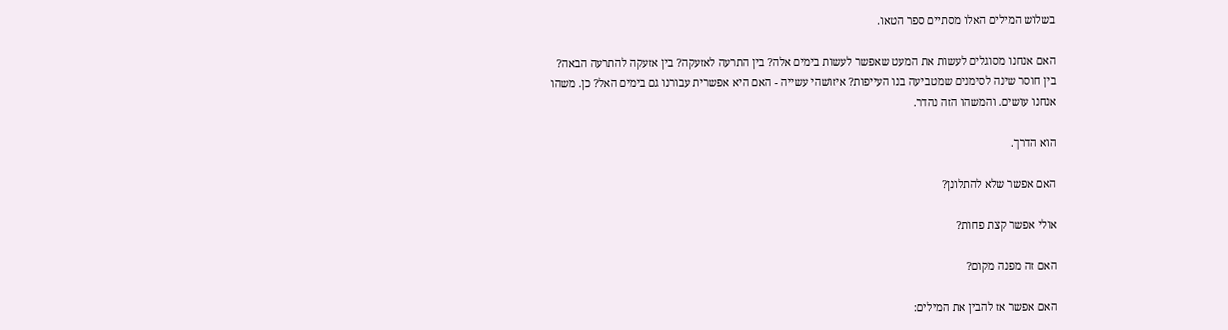בשלוש המילים האלו מסתיים ספר הטאו.

האם אנחנו מסוגלים לעשות את המעט שאפשר לעשות בימים אלה? בין התרעה לאזעקה? בין אזעקה להתרעה הבאה? בין חוסר שינה לסימנים שמטביעה בנו העייפות? איזושהי עשייה - האם היא אפשרית עבורנו גם בימים האל? כן. משהו אנחנו עושים. והמשהו הזה נהדר.

הוא הדרך.

האם אפשר שלא להתלונן?

אולי אפשר קצת פחות?

האם זה מפנה מקום?

האם אפשר אז להבין את המילים: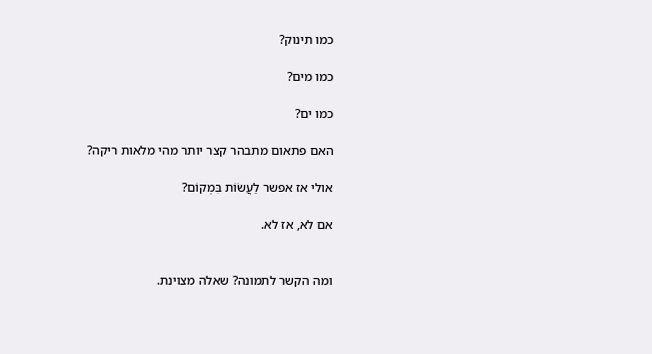כמו תינוק?

כמו מים?

כמו ים?

האם פתאום מתבהר קצר יותר מהי מלאות ריקה?

אולי אז אפשר לַעֲשׂוֹת בִּמְקוֹם?

אם לא, אז לא.


ומה הקשר לתמונה? שאלה מצוינת.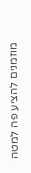מוזמנים להציע פה למטה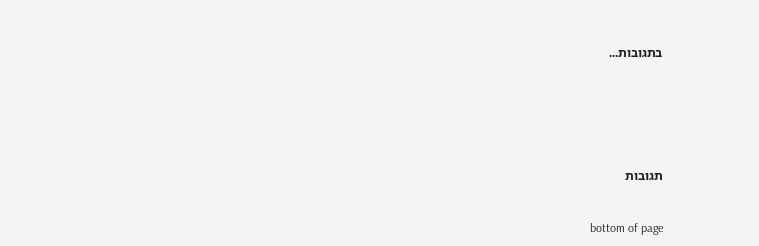בתגובות...






תגובות


bottom of page